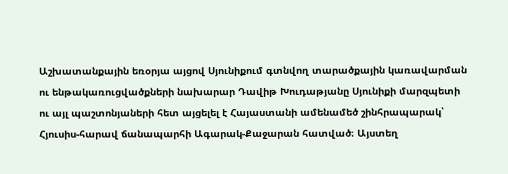Աշխատանքային եռօրյա այցով Սյունիքում գտնվող տարածքային կառավարման ու ենթակառուցվածքների նախարար Դավիթ Խուդաթյանը Սյունիքի մարզպետի ու այլ պաշտոնյաների հետ այցելել է Հայաստանի ամենամեծ շինհրապարակ՝ Հյուսիս-հարավ ճանապարհի Ագարակ-Քաջարան հատված։ Այստեղ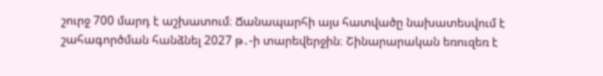շուրջ 700 մարդ է աշխատում։ Ճանապարհի այս հատվածը նախատեսվում է շահագործման հանձնել 2027 թ․-ի տարեվերջին։ Շինարարական եռուզեռ է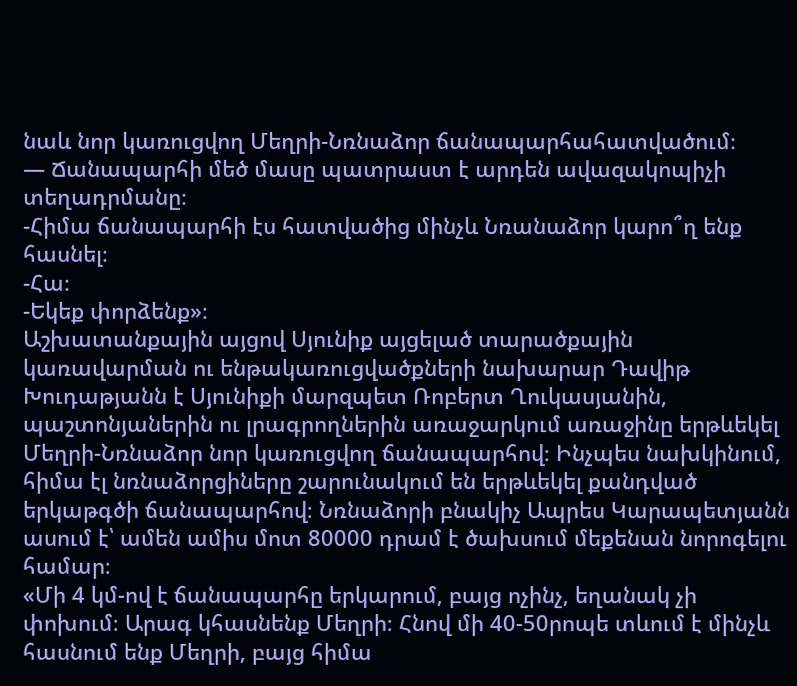նաև նոր կառուցվող Մեղրի-Նռնաձոր ճանապարհահատվածում։
— Ճանապարհի մեծ մասը պատրաստ է արդեն ավազակոպիչի տեղադրմանը։
-Հիմա ճանապարհի էս հատվածից մինչև Նռանաձոր կարո՞ղ ենք հասնել։
-Հա։
-Եկեք փորձենք»։
Աշխատանքային այցով Սյունիք այցելած տարածքային կառավարման ու ենթակառուցվածքների նախարար Դավիթ Խուդաթյանն է Սյունիքի մարզպետ Ռոբերտ Ղուկասյանին, պաշտոնյաներին ու լրագրողներին առաջարկում առաջինը երթևեկել Մեղրի-Նռնաձոր նոր կառուցվող ճանապարհով։ Ինչպես նախկինում, հիմա էլ նռնաձորցիները շարունակում են երթևեկել քանդված երկաթգծի ճանապարհով։ Նռնաձորի բնակիչ Ապրես Կարապետյանն ասում է՝ ամեն ամիս մոտ 80000 դրամ է ծախսում մեքենան նորոգելու համար։
«Մի 4 կմ-ով է ճանապարհը երկարում, բայց ոչինչ, եղանակ չի փոխում։ Արագ կհասնենք Մեղրի։ Հնով մի 40-50րոպե տևում է մինչև հասնում ենք Մեղրի, բայց հիմա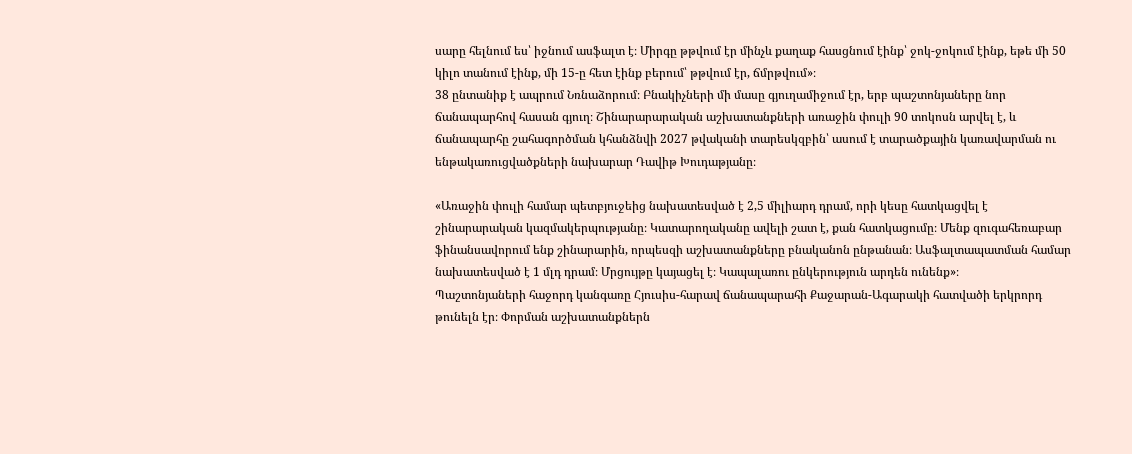սարը հելնում ես՝ իջնում ասֆալտ է։ Միրգը թթվում էր մինչև քաղաք հասցնում էինք՝ ջոկ-ջոկում էինք, եթե մի 50 կիլո տանում էինք, մի 15-ը հետ էինք բերում՝ թթվում էր, ճմրթվում»։
38 ընտանիք է ապրում Նռնաձորում։ Բնակիչների մի մասը գյուղամիջում էր, երբ պաշտոնյաները նոր ճանապարհով հասան գյուղ։ Շինարարարական աշխատանքների առաջին փուլի 90 տոկոսն արվել է, և ճանապարհը շահագործման կհանձնվի 2027 թվականի տարեսկզբին՝ ասում է տարածքային կառավարման ու ենթակառուցվածքների նախարար Դավիթ Խուդաթյանը։

«Առաջին փուլի համար պետբյուջեից նախատեսված է 2,5 միլիարդ դրամ, որի կեսը հատկացվել է շինարարական կազմակերպությանը։ Կատարողականը ավելի շատ է, քան հատկացումը։ Մենք զուգահեռաբար ֆինանսավորում ենք շինարարին, որպեսզի աշխատանքները բնականոն ընթանան։ Ասֆալտապատման համար նախատեսված է 1 մլդ դրամ։ Մրցույթը կայացել է։ Կապալառու ընկերություն արդեն ունենք»։
Պաշտոնյաների հաջորդ կանգառը Հյուսիս-հարավ ճանապարահի Քաջարան-Ագարակի հատվածի երկրորդ թունելն էր։ Փորման աշխատանքներն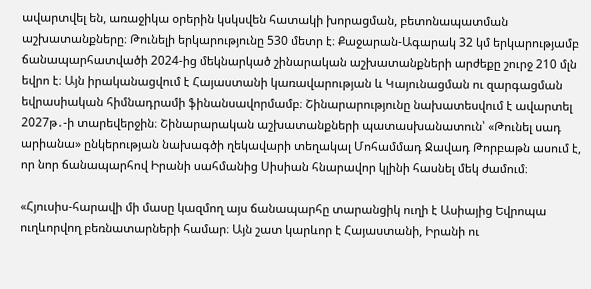ավարտվել են, առաջիկա օրերին կսկսվեն հատակի խորացման, բետոնապատման աշխատանքները։ Թունելի երկարությունը 530 մետր է։ Քաջարան-Ագարակ 32 կմ երկարությամբ ճանապարհատվածի 2024-ից մեկնարկած շինարական աշխատանքների արժեքը շուրջ 210 մլն եվրո է։ Այն իրականացվում է Հայաստանի կառավարության և Կայունացման ու զարգացման եվրասիական հիմնադրամի ֆինանսավորմամբ։ Շինարարությունը նախատեսվում է ավարտել 2027թ․-ի տարեվերջին։ Շինարարական աշխատանքների պատասխանատուն՝ «Թունել սադ արիանա» ընկերության նախագծի ղեկավարի տեղակալ Մոհամմադ Ջավադ Թորբաթն ասում է, որ նոր ճանապարհով Իրանի սահմանից Սիսիան հնարավոր կլինի հասնել մեկ ժամում։

«Հյուսիս-հարավի մի մասը կազմող այս ճանապարհը տարանցիկ ուղի է Ասիայից Եվրոպա ուղևորվող բեռնատարների համար։ Այն շատ կարևոր է Հայաստանի, Իրանի ու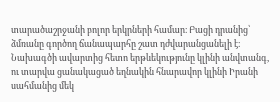տարածաշրջանի բոլոր երկրների համար։ Բացի դրանից՝ ձմռանը գործող ճանապարհը շատ դժվարանցանելի է։ Նախագծի ավարտից հետո երթևեկությունը կլինի անվտանգ, ու տարվա ցանակացած եղնակին հնարավոր կլինի Իրանի սահմանից մեկ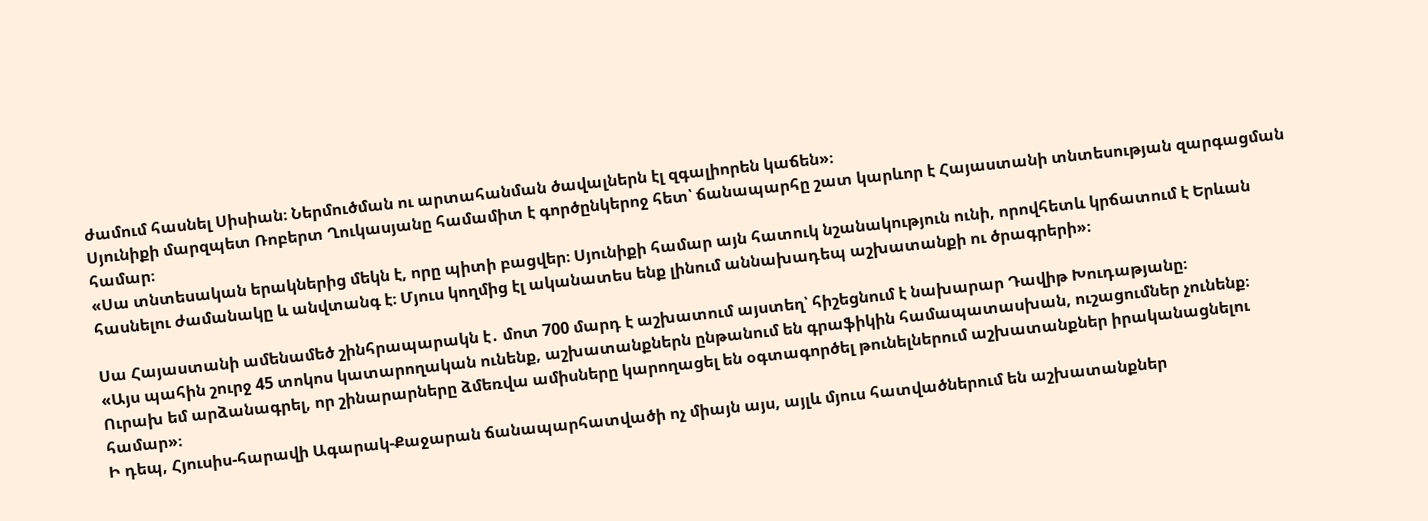ժամում հասնել Սիսիան։ Ներմուծման ու արտահանման ծավալներն էլ զգալիորեն կաճեն»։
Սյունիքի մարզպետ Ռոբերտ Ղուկասյանը համամիտ է գործընկերոջ հետ՝ ճանապարհը շատ կարևոր է Հայաստանի տնտեսության զարգացման համար։
«Սա տնտեսական երակներից մեկն է, որը պիտի բացվեր։ Սյունիքի համար այն հատուկ նշանակություն ունի, որովհետև կրճատում է Երևան հասնելու ժամանակը և անվտանգ է։ Մյուս կողմից էլ ականատես ենք լինում աննախադեպ աշխատանքի ու ծրագրերի»։

Սա Հայաստանի ամենամեծ շինհրապարակն է․ մոտ 700 մարդ է աշխատում այստեղ՝ հիշեցնում է նախարար Դավիթ Խուդաթյանը։
«Այս պահին շուրջ 45 տոկոս կատարողական ունենք, աշխատանքներն ընթանում են գրաֆիկին համապատասխան, ուշացումներ չունենք։ Ուրախ եմ արձանագրել, որ շինարարները ձմեռվա ամիսները կարողացել են օգտագործել թունելներում աշխատանքներ իրականացնելու համար»։
Ի դեպ, Հյուսիս-հարավի Ագարակ-Քաջարան ճանապարհատվածի ոչ միայն այս, այլև մյուս հատվածներում են աշխատանքներ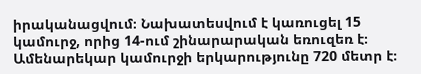իրականացվում։ Նախատեսվում է կառուցել 15 կամուրջ, որից 14-ում շինարարական եռուզեռ է։ Ամենարեկար կամուրջի երկարությունը 720 մետր է։